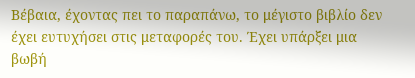Βέβαια, έχοντας πει το παραπάνω, το μέγιστο βιβλίο δεν έχει ευτυχήσει στις μεταφορές του. Έχει υπάρξει μια βωβή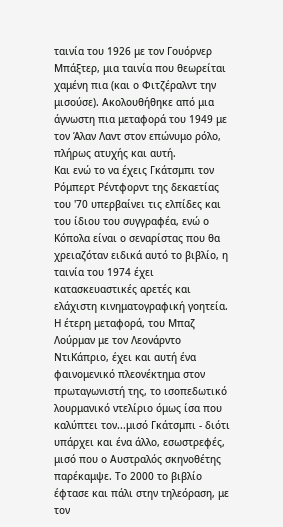ταινία του 1926 με τον Γουόρνερ Μπάξτερ, μια ταινία που θεωρείται χαμένη πια (και ο Φιτζέραλντ την μισούσε). Ακολουθήθηκε από μια άγνωστη πια μεταφορά του 1949 με τον Άλαν Λαντ στον επώνυμο ρόλο, πλήρως ατυχής και αυτή.
Και ενώ το να έχεις Γκάτσμπι τον Ρόμπερτ Ρέντφορντ της δεκαετίας του '70 υπερβαίνει τις ελπίδες και του ίδιου του συγγραφέα, ενώ ο Κόπολα είναι ο σεναρίστας που θα χρειαζόταν ειδικά αυτό το βιβλίο, η ταινία του 1974 έχει κατασκευαστικές αρετές και ελάχιστη κινηματογραφική γοητεία. Η έτερη μεταφορά, του Μπαζ Λούρμαν με τον Λεονάρντο ΝτιΚάπριο, έχει και αυτή ένα φαινομενικό πλεονέκτημα στον πρωταγωνιστή της, το ισοπεδωτικό λουρμανικό ντελίριο όμως ίσα που καλύπτει τον...μισό Γκάτσμπι - διότι υπάρχει και ένα άλλο, εσωστρεφές, μισό που ο Αυστραλός σκηνοθέτης παρέκαμψε. Το 2000 το βιβλίο έφτασε και πάλι στην τηλεόραση, με τον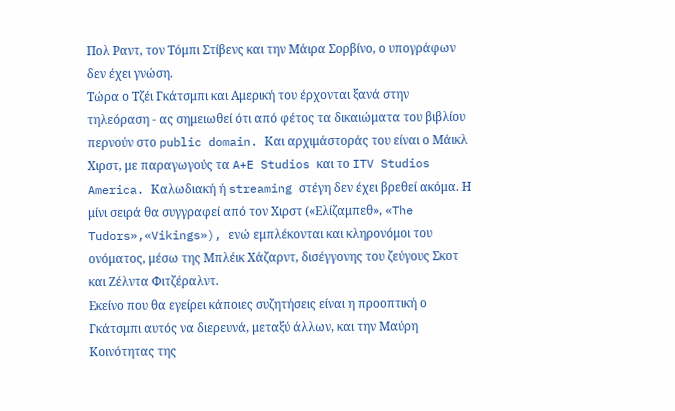Πολ Ραντ, τον Τόμπι Στίβενς και την Μάιρα Σορβίνο, ο υπογράφων δεν έχει γνώση.
Τώρα ο Τζέι Γκάτσμπι και Αμερική του έρχονται ξανά στην τηλεόραση - ας σημειωθεί ότι από φέτος τα δικαιώματα του βιβλίου περνούν στο public domain. Και αρχιμάστοράς του είναι ο Μάικλ Χιρστ, με παραγωγούς τα A+E Studios και το ITV Studios America. Καλωδιακή ή streaming στέγη δεν έχει βρεθεί ακόμα. Η μίνι σειρά θα συγγραφεί από τον Χιρστ («Ελίζαμπεθ», «The Tudors»,«Vikings»), ενώ εμπλέκονται και κληρονόμοι του ονόματος, μέσω της Μπλέικ Χάζαρντ, δισέγγονης του ζεύγους Σκοτ και Ζέλντα Φιτζέραλντ.
Εκείνο που θα εγείρει κάποιες συζητήσεις είναι η προοπτική ο Γκάτσμπι αυτός να διερευνά, μεταξύ άλλων, και την Μαύρη Κοινότητας της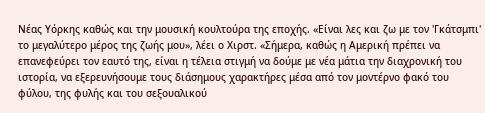Νέας Υόρκης καθώς και την μουσική κουλτούρα της εποχής. «Είναι λες και ζω με τον 'Γκάτσμπι' το μεγαλύτερο μέρος της ζωής μου», λέει ο Χιρστ. «Σήμερα, καθώς η Αμερική πρέπει να επανεφεύρει τον εαυτό της, είναι η τέλεια στιγμή να δούμε με νέα μάτια την διαχρονική του ιστορία, να εξερευνήσουμε τους διάσημους χαρακτήρες μέσα από τον μοντέρνο φακό του φύλου, της φυλής και του σεξουαλικού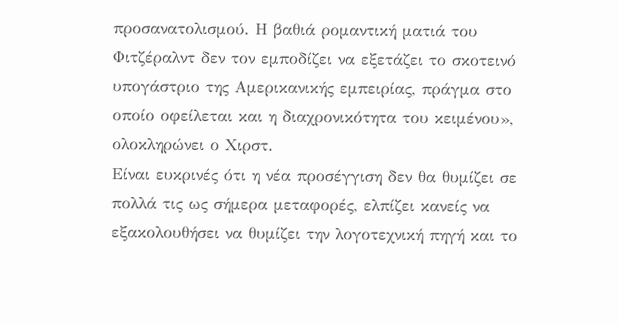προσανατολισμού. Η βαθιά ρομαντική ματιά του Φιτζέραλντ δεν τον εμποδίζει να εξετάζει το σκοτεινό υπογάστριο της Αμερικανικής εμπειρίας, πράγμα στο οποίο οφείλεται και η διαχρονικότητα του κειμένου», ολοκληρώνει ο Χιρστ.
Είναι ευκρινές ότι η νέα προσέγγιση δεν θα θυμίζει σε πολλά τις ως σήμερα μεταφορές, ελπίζει κανείς να εξακολουθήσει να θυμίζει την λογοτεχνική πηγή και το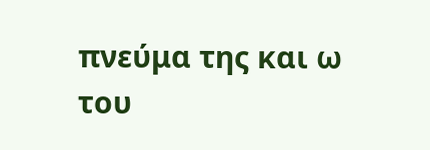πνεύμα της και ω του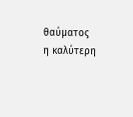θαύματος η καλύτερη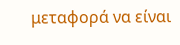μεταφορά να είναι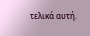τελικά αυτή.